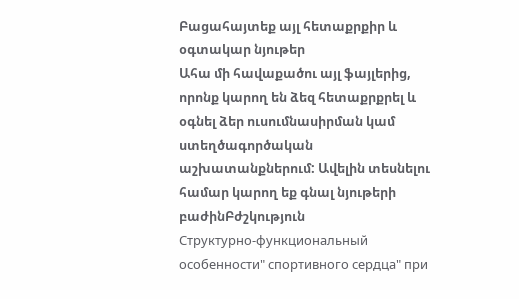Բացահայտեք այլ հետաքրքիր և օգտակար նյութեր
Ահա մի հավաքածու այլ ֆայլերից, որոնք կարող են ձեզ հետաքրքրել և օգնել ձեր ուսումնասիրման կամ ստեղծագործական աշխատանքներում: Ավելին տեսնելու համար կարող եք գնալ նյութերի բաժինԲժշկություն
Структурно-функциональный особенности" спортивного сердца" при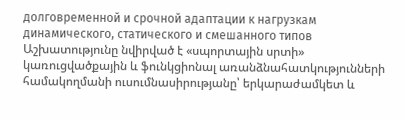долговременной и срочной адаптации к нагрузкам динамического, статического и смешанного типов
Աշխատությունը նվիրված է «սպորտային սրտի» կառուցվածքային և ֆունկցիոնալ առանձնահատկությունների համակողմանի ուսումնասիրությանը՝ երկարաժամկետ և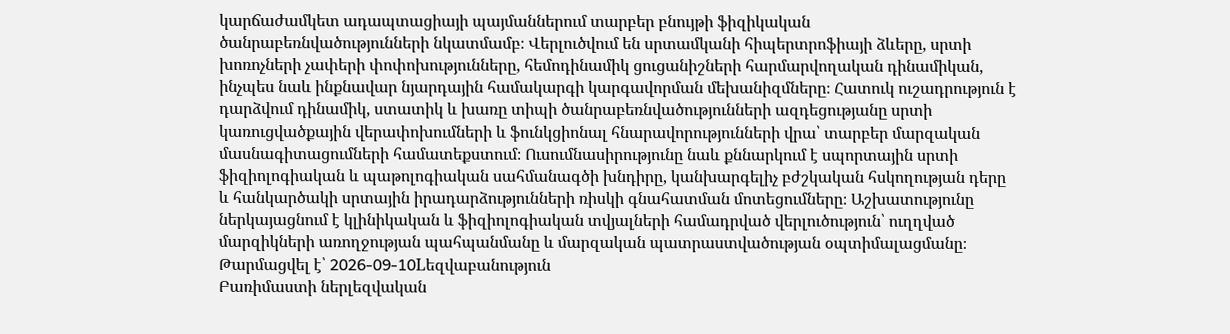կարճաժամկետ ադապտացիայի պայմաններում տարբեր բնույթի ֆիզիկական ծանրաբեռնվածությունների նկատմամբ։ Վերլուծվում են սրտամկանի հիպերտրոֆիայի ձևերը, սրտի խոռոչների չափերի փոփոխությունները, հեմոդինամիկ ցուցանիշների հարմարվողական դինամիկան, ինչպես նաև ինքնավար նյարդային համակարգի կարգավորման մեխանիզմները։ Հատուկ ուշադրություն է դարձվում դինամիկ, ստատիկ և խառը տիպի ծանրաբեռնվածությունների ազդեցությանը սրտի կառուցվածքային վերափոխումների և ֆունկցիոնալ հնարավորությունների վրա՝ տարբեր մարզական մասնագիտացումների համատեքստում։ Ուսումնասիրությունը նաև քննարկում է սպորտային սրտի ֆիզիոլոգիական և պաթոլոգիական սահմանագծի խնդիրը, կանխարգելիչ բժշկական հսկողության դերը և հանկարծակի սրտային իրադարձությունների ռիսկի գնահատման մոտեցումները։ Աշխատությունը ներկայացնում է կլինիկական և ֆիզիոլոգիական տվյալների համադրված վերլուծություն՝ ուղղված մարզիկների առողջության պահպանմանը և մարզական պատրաստվածության օպտիմալացմանը։
Թարմացվել է՝ 2026-09-10Lեզվաբանություն
Բառիմաստի ներլեզվական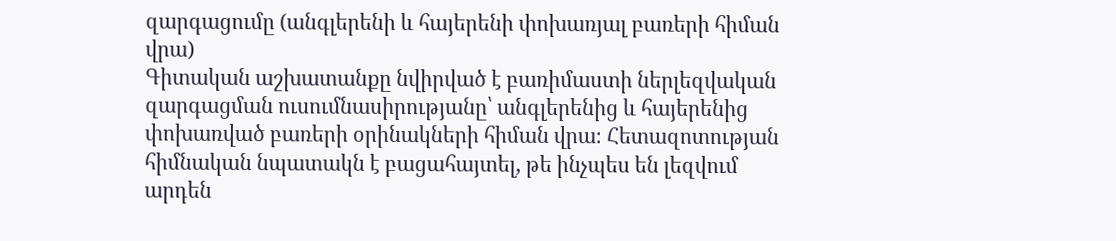զարգացումը (անգլերենի և հայերենի փոխառյալ բառերի հիման վրա)
Գիտական աշխատանքը նվիրված է բառիմաստի ներլեզվական զարգացման ուսումնասիրությանը՝ անգլերենից և հայերենից փոխառված բառերի օրինակների հիման վրա։ Հետազոտության հիմնական նպատակն է բացահայտել, թե ինչպես են լեզվում արդեն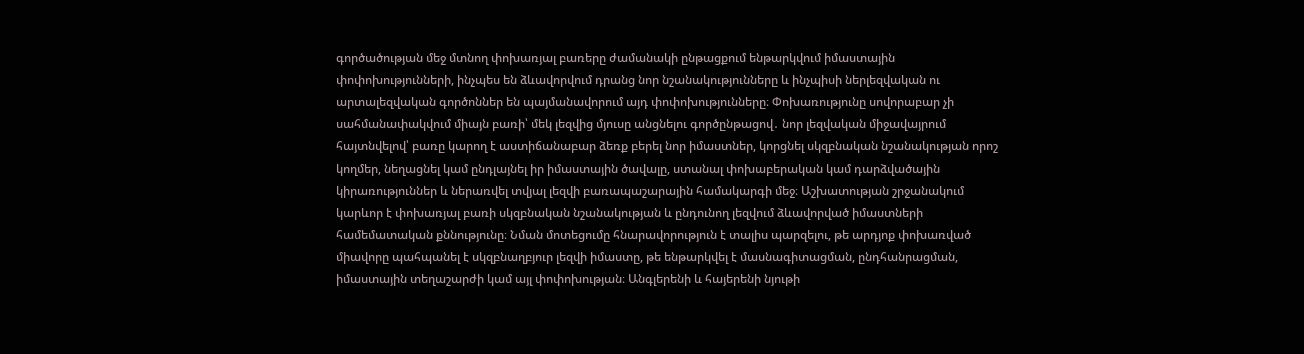գործածության մեջ մտնող փոխառյալ բառերը ժամանակի ընթացքում ենթարկվում իմաստային փոփոխությունների, ինչպես են ձևավորվում դրանց նոր նշանակությունները և ինչպիսի ներլեզվական ու արտալեզվական գործոններ են պայմանավորում այդ փոփոխությունները։ Փոխառությունը սովորաբար չի սահմանափակվում միայն բառի՝ մեկ լեզվից մյուսը անցնելու գործընթացով․ նոր լեզվական միջավայրում հայտնվելով՝ բառը կարող է աստիճանաբար ձեռք բերել նոր իմաստներ, կորցնել սկզբնական նշանակության որոշ կողմեր, նեղացնել կամ ընդլայնել իր իմաստային ծավալը, ստանալ փոխաբերական կամ դարձվածային կիրառություններ և ներառվել տվյալ լեզվի բառապաշարային համակարգի մեջ։ Աշխատության շրջանակում կարևոր է փոխառյալ բառի սկզբնական նշանակության և ընդունող լեզվում ձևավորված իմաստների համեմատական քննությունը։ Նման մոտեցումը հնարավորություն է տալիս պարզելու, թե արդյոք փոխառված միավորը պահպանել է սկզբնաղբյուր լեզվի իմաստը, թե ենթարկվել է մասնագիտացման, ընդհանրացման, իմաստային տեղաշարժի կամ այլ փոփոխության։ Անգլերենի և հայերենի նյութի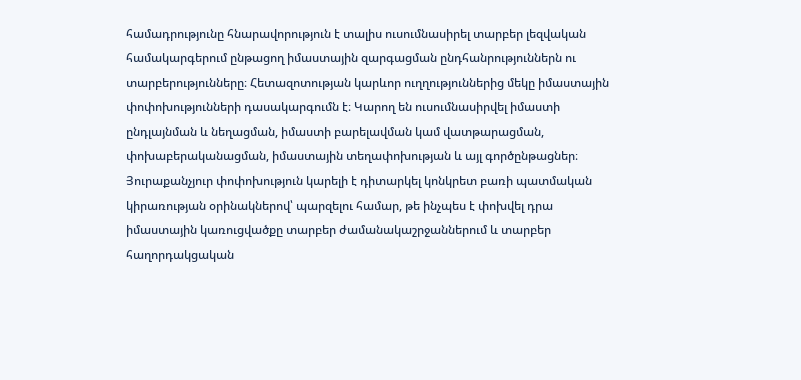համադրությունը հնարավորություն է տալիս ուսումնասիրել տարբեր լեզվական համակարգերում ընթացող իմաստային զարգացման ընդհանրություններն ու տարբերությունները։ Հետազոտության կարևոր ուղղություններից մեկը իմաստային փոփոխությունների դասակարգումն է։ Կարող են ուսումնասիրվել իմաստի ընդլայնման և նեղացման, իմաստի բարելավման կամ վատթարացման, փոխաբերականացման, իմաստային տեղափոխության և այլ գործընթացներ։ Յուրաքանչյուր փոփոխություն կարելի է դիտարկել կոնկրետ բառի պատմական կիրառության օրինակներով՝ պարզելու համար, թե ինչպես է փոխվել դրա իմաստային կառուցվածքը տարբեր ժամանակաշրջաններում և տարբեր հաղորդակցական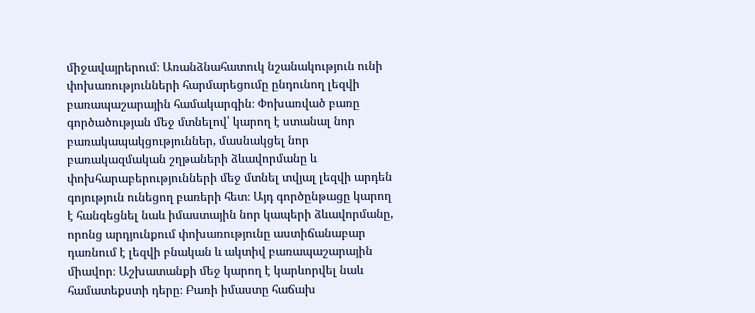միջավայրերում։ Առանձնահատուկ նշանակություն ունի փոխառությունների հարմարեցումը ընդունող լեզվի բառապաշարային համակարգին։ Փոխառված բառը գործածության մեջ մտնելով՝ կարող է ստանալ նոր բառակապակցություններ, մասնակցել նոր բառակազմական շղթաների ձևավորմանը և փոխհարաբերությունների մեջ մտնել տվյալ լեզվի արդեն գոյություն ունեցող բառերի հետ։ Այդ գործընթացը կարող է հանգեցնել նաև իմաստային նոր կապերի ձևավորմանը, որոնց արդյունքում փոխառությունը աստիճանաբար դառնում է լեզվի բնական և ակտիվ բառապաշարային միավոր։ Աշխատանքի մեջ կարող է կարևորվել նաև համատեքստի դերը։ Բառի իմաստը հաճախ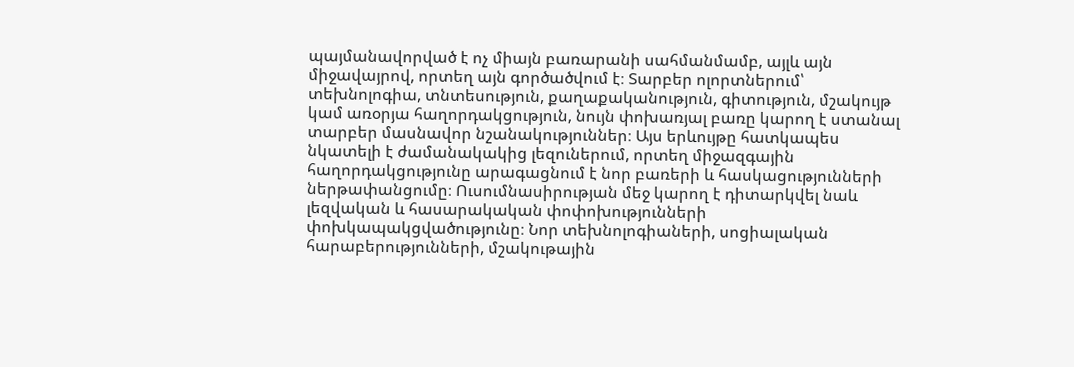պայմանավորված է ոչ միայն բառարանի սահմանմամբ, այլև այն միջավայրով, որտեղ այն գործածվում է։ Տարբեր ոլորտներում՝ տեխնոլոգիա, տնտեսություն, քաղաքականություն, գիտություն, մշակույթ կամ առօրյա հաղորդակցություն, նույն փոխառյալ բառը կարող է ստանալ տարբեր մասնավոր նշանակություններ։ Այս երևույթը հատկապես նկատելի է ժամանակակից լեզուներում, որտեղ միջազգային հաղորդակցությունը արագացնում է նոր բառերի և հասկացությունների ներթափանցումը։ Ուսումնասիրության մեջ կարող է դիտարկվել նաև լեզվական և հասարակական փոփոխությունների փոխկապակցվածությունը։ Նոր տեխնոլոգիաների, սոցիալական հարաբերությունների, մշակութային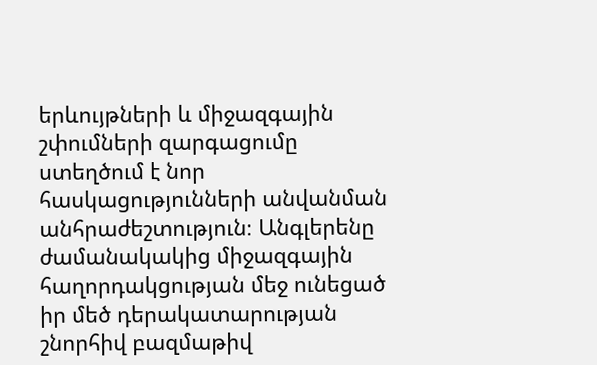երևույթների և միջազգային շփումների զարգացումը ստեղծում է նոր հասկացությունների անվանման անհրաժեշտություն։ Անգլերենը ժամանակակից միջազգային հաղորդակցության մեջ ունեցած իր մեծ դերակատարության շնորհիվ բազմաթիվ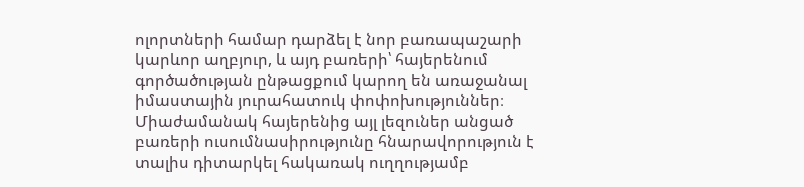ոլորտների համար դարձել է նոր բառապաշարի կարևոր աղբյուր, և այդ բառերի՝ հայերենում գործածության ընթացքում կարող են առաջանալ իմաստային յուրահատուկ փոփոխություններ։ Միաժամանակ հայերենից այլ լեզուներ անցած բառերի ուսումնասիրությունը հնարավորություն է տալիս դիտարկել հակառակ ուղղությամբ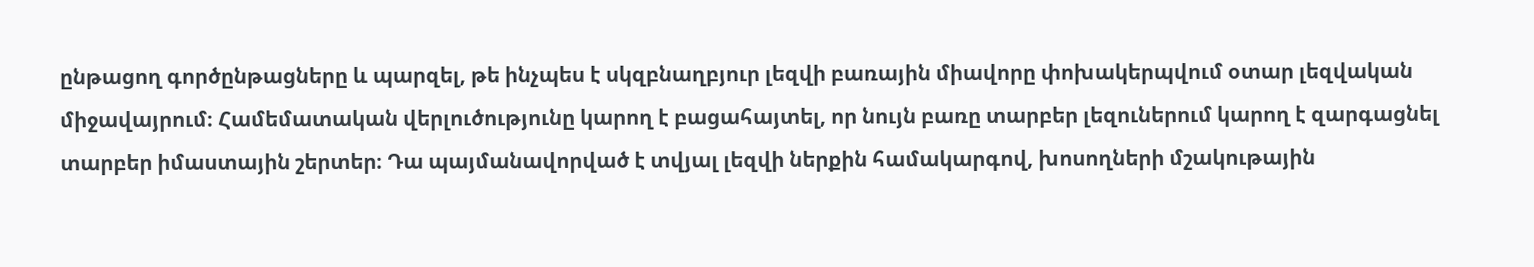ընթացող գործընթացները և պարզել, թե ինչպես է սկզբնաղբյուր լեզվի բառային միավորը փոխակերպվում օտար լեզվական միջավայրում։ Համեմատական վերլուծությունը կարող է բացահայտել, որ նույն բառը տարբեր լեզուներում կարող է զարգացնել տարբեր իմաստային շերտեր։ Դա պայմանավորված է տվյալ լեզվի ներքին համակարգով, խոսողների մշակութային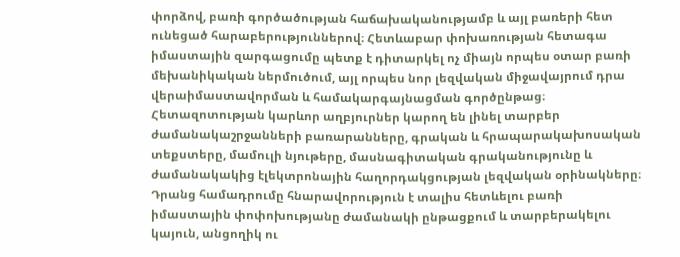փորձով, բառի գործածության հաճախականությամբ և այլ բառերի հետ ունեցած հարաբերություններով։ Հետևաբար փոխառության հետագա իմաստային զարգացումը պետք է դիտարկել ոչ միայն որպես օտար բառի մեխանիկական ներմուծում, այլ որպես նոր լեզվական միջավայրում դրա վերաիմաստավորման և համակարգայնացման գործընթաց։ Հետազոտության կարևոր աղբյուրներ կարող են լինել տարբեր ժամանակաշրջանների բառարանները, գրական և հրապարակախոսական տեքստերը, մամուլի նյութերը, մասնագիտական գրականությունը և ժամանակակից էլեկտրոնային հաղորդակցության լեզվական օրինակները։ Դրանց համադրումը հնարավորություն է տալիս հետևելու բառի իմաստային փոփոխությանը ժամանակի ընթացքում և տարբերակելու կայուն, անցողիկ ու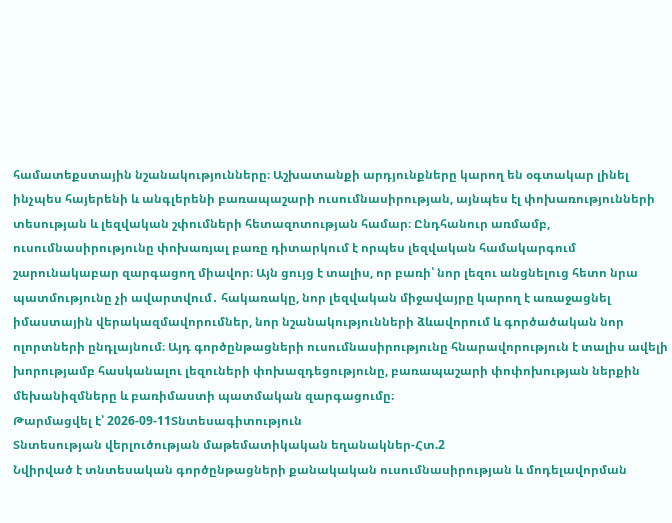համատեքստային նշանակությունները։ Աշխատանքի արդյունքները կարող են օգտակար լինել ինչպես հայերենի և անգլերենի բառապաշարի ուսումնասիրության, այնպես էլ փոխառությունների տեսության և լեզվական շփումների հետազոտության համար։ Ընդհանուր առմամբ, ուսումնասիրությունը փոխառյալ բառը դիտարկում է որպես լեզվական համակարգում շարունակաբար զարգացող միավոր։ Այն ցույց է տալիս, որ բառի՝ նոր լեզու անցնելուց հետո նրա պատմությունը չի ավարտվում․ հակառակը, նոր լեզվական միջավայրը կարող է առաջացնել իմաստային վերակազմավորումներ, նոր նշանակությունների ձևավորում և գործածական նոր ոլորտների ընդլայնում։ Այդ գործընթացների ուսումնասիրությունը հնարավորություն է տալիս ավելի խորությամբ հասկանալու լեզուների փոխազդեցությունը, բառապաշարի փոփոխության ներքին մեխանիզմները և բառիմաստի պատմական զարգացումը։
Թարմացվել է՝ 2026-09-11Տնտեսագիտություն
Տնտեսության վերլուծության մաթեմատիկական եղանակներ-Հտ.2
Նվիրված է տնտեսական գործընթացների քանակական ուսումնասիրության և մոդելավորման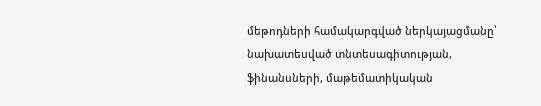մեթոդների համակարգված ներկայացմանը՝ նախատեսված տնտեսագիտության, ֆինանսների, մաթեմատիկական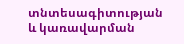տնտեսագիտության և կառավարման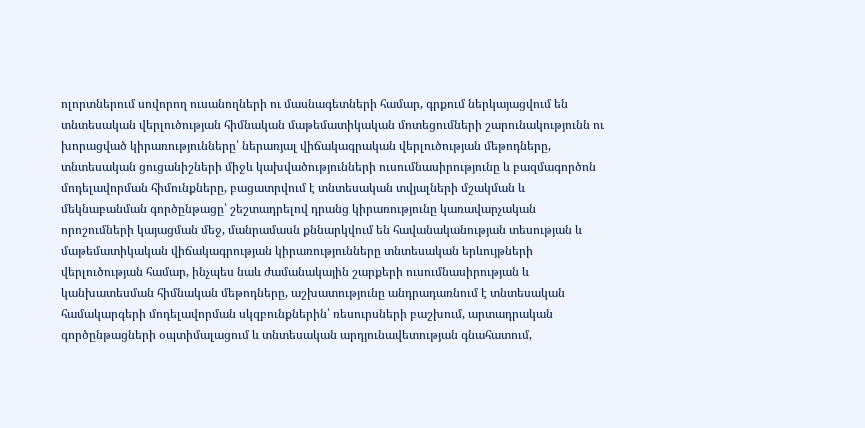ոլորտներում սովորող ուսանողների ու մասնագետների համար, գրքում ներկայացվում են տնտեսական վերլուծության հիմնական մաթեմատիկական մոտեցումների շարունակությունն ու խորացված կիրառությունները՝ ներառյալ վիճակագրական վերլուծության մեթոդները, տնտեսական ցուցանիշների միջև կախվածությունների ուսումնասիրությունը և բազմագործոն մոդելավորման հիմունքները, բացատրվում է տնտեսական տվյալների մշակման և մեկնաբանման գործընթացը՝ շեշտադրելով դրանց կիրառությունը կառավարչական որոշումների կայացման մեջ, մանրամասն քննարկվում են հավանականության տեսության և մաթեմատիկական վիճակագրության կիրառությունները տնտեսական երևույթների վերլուծության համար, ինչպես նաև ժամանակային շարքերի ուսումնասիրության և կանխատեսման հիմնական մեթոդները, աշխատությունը անդրադառնում է տնտեսական համակարգերի մոդելավորման սկզբունքներին՝ ռեսուրսների բաշխում, արտադրական գործընթացների օպտիմալացում և տնտեսական արդյունավետության գնահատում,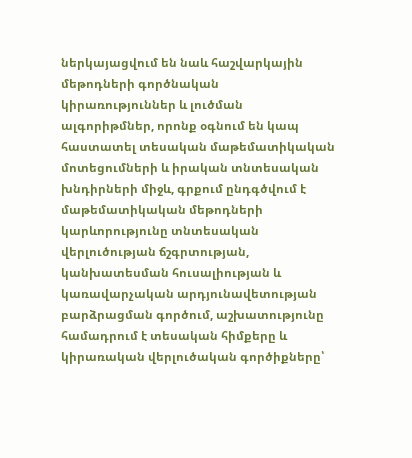ներկայացվում են նաև հաշվարկային մեթոդների գործնական կիրառություններ և լուծման ալգորիթմներ, որոնք օգնում են կապ հաստատել տեսական մաթեմատիկական մոտեցումների և իրական տնտեսական խնդիրների միջև, գրքում ընդգծվում է մաթեմատիկական մեթոդների կարևորությունը տնտեսական վերլուծության ճշգրտության, կանխատեսման հուսալիության և կառավարչական արդյունավետության բարձրացման գործում, աշխատությունը համադրում է տեսական հիմքերը և կիրառական վերլուծական գործիքները՝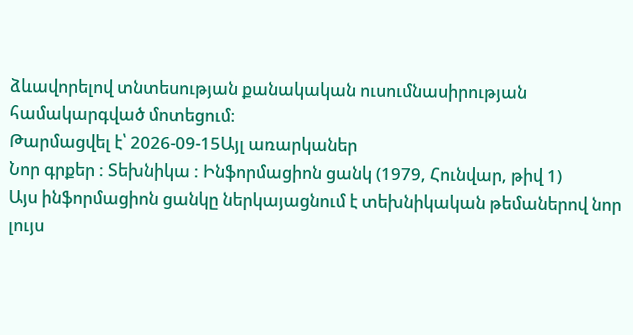ձևավորելով տնտեսության քանակական ուսումնասիրության համակարգված մոտեցում։
Թարմացվել է՝ 2026-09-15Այլ առարկաներ
Նոր գրքեր : Տեխնիկա : Ինֆորմացիոն ցանկ (1979, Հունվար, թիվ 1)
Այս ինֆորմացիոն ցանկը ներկայացնում է տեխնիկական թեմաներով նոր լույս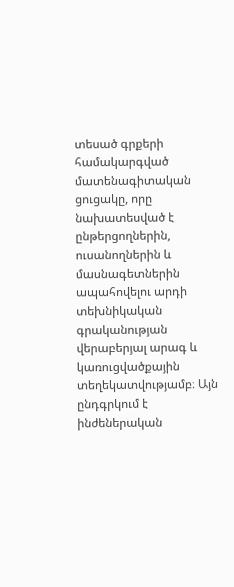տեսած գրքերի համակարգված մատենագիտական ցուցակը, որը նախատեսված է ընթերցողներին, ուսանողներին և մասնագետներին ապահովելու արդի տեխնիկական գրականության վերաբերյալ արագ և կառուցվածքային տեղեկատվությամբ։ Այն ընդգրկում է ինժեներական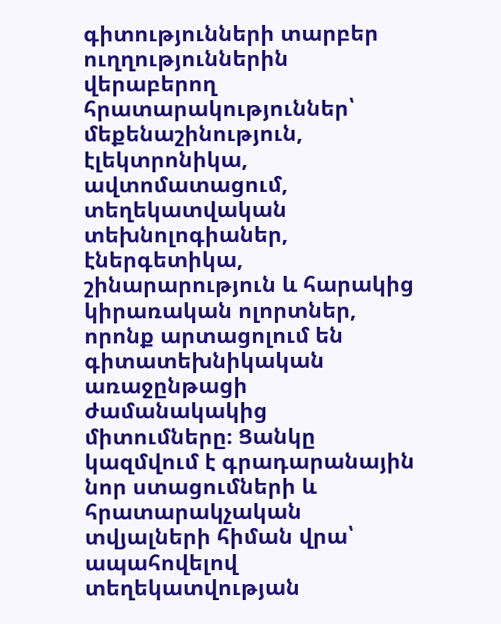գիտությունների տարբեր ուղղություններին վերաբերող հրատարակություններ՝ մեքենաշինություն, էլեկտրոնիկա, ավտոմատացում, տեղեկատվական տեխնոլոգիաներ, էներգետիկա, շինարարություն և հարակից կիրառական ոլորտներ, որոնք արտացոլում են գիտատեխնիկական առաջընթացի ժամանակակից միտումները։ Ցանկը կազմվում է գրադարանային նոր ստացումների և հրատարակչական տվյալների հիման վրա՝ ապահովելով տեղեկատվության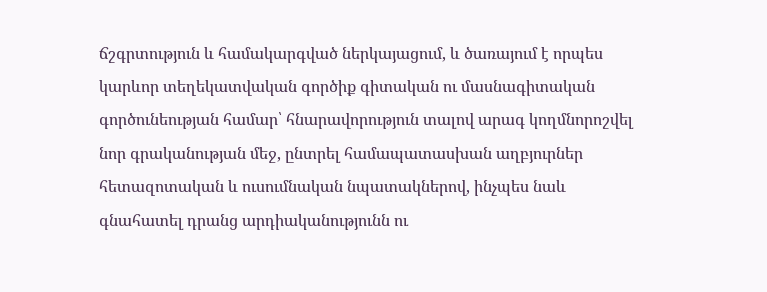ճշգրտություն և համակարգված ներկայացում, և ծառայում է որպես կարևոր տեղեկատվական գործիք գիտական ու մասնագիտական գործունեության համար՝ հնարավորություն տալով արագ կողմնորոշվել նոր գրականության մեջ, ընտրել համապատասխան աղբյուրներ հետազոտական և ուսումնական նպատակներով, ինչպես նաև գնահատել դրանց արդիականությունն ու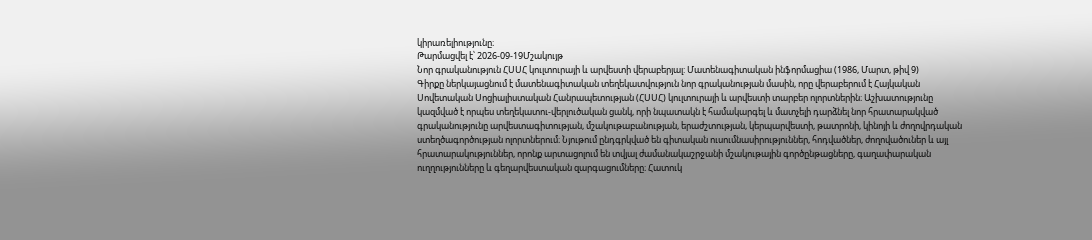կիրառելիությունը։
Թարմացվել է՝ 2026-09-19Մշակույթ
Նոր գրականություն ՀՍՍՀ կուլտուրայի և արվեստի վերաբերյալ: Մատենագիտական ինֆորմացիա (1986, Մարտ, թիվ 9)
Գիրքը ներկայացնում է մատենագիտական տեղեկատվություն նոր գրականության մասին, որը վերաբերում է Հայկական Սովետական Սոցիալիստական Հանրապետության (ՀՍՍՀ) կուլտուրայի և արվեստի տարբեր ոլորտներին։ Աշխատությունը կազմված է որպես տեղեկատու-վերլուծական ցանկ, որի նպատակն է համակարգել և մատչելի դարձնել նոր հրատարակված գրականությունը արվեստագիտության, մշակութաբանության, երաժշտության, կերպարվեստի, թատրոնի, կինոյի և ժողովրդական ստեղծագործության ոլորտներում։ Նյութում ընդգրկված են գիտական ուսումնասիրություններ, հոդվածներ, ժողովածուներ և այլ հրատարակություններ, որոնք արտացոլում են տվյալ ժամանակաշրջանի մշակութային գործընթացները, գաղափարական ուղղությունները և գեղարվեստական զարգացումները։ Հատուկ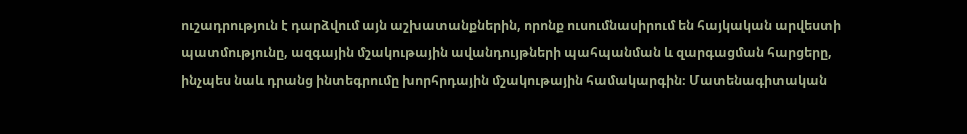ուշադրություն է դարձվում այն աշխատանքներին, որոնք ուսումնասիրում են հայկական արվեստի պատմությունը, ազգային մշակութային ավանդույթների պահպանման և զարգացման հարցերը, ինչպես նաև դրանց ինտեգրումը խորհրդային մշակութային համակարգին։ Մատենագիտական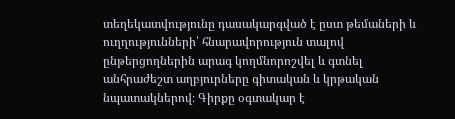տեղեկատվությունը դասակարգված է ըստ թեմաների և ուղղությունների՝ հնարավորություն տալով ընթերցողներին արագ կողմնորոշվել և գտնել անհրաժեշտ աղբյուրները գիտական և կրթական նպատակներով։ Գիրքը օգտակար է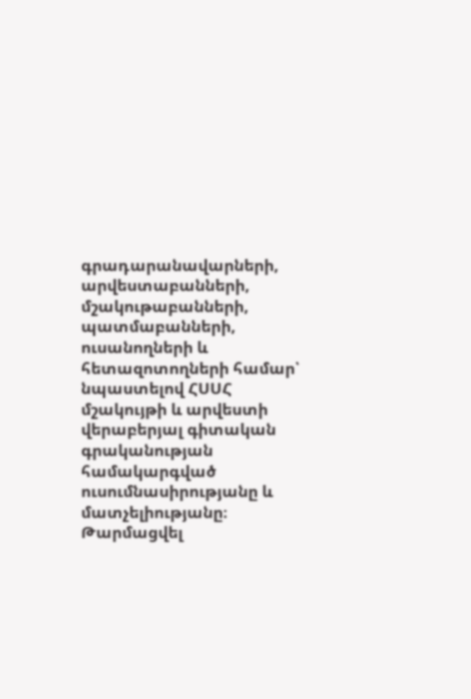գրադարանավարների, արվեստաբանների, մշակութաբանների, պատմաբանների, ուսանողների և հետազոտողների համար՝ նպաստելով ՀՍՍՀ մշակույթի և արվեստի վերաբերյալ գիտական գրականության համակարգված ուսումնասիրությանը և մատչելիությանը։
Թարմացվել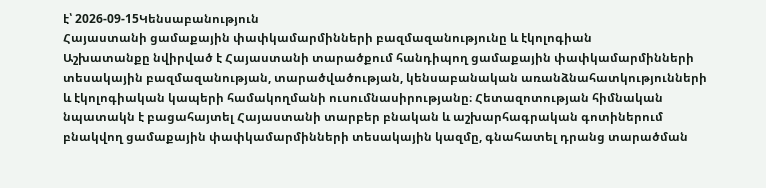է՝ 2026-09-15Կենսաբանություն
Հայաստանի ցամաքային փափկամարմինների բազմազանությունը և էկոլոգիան
Աշխատանքը նվիրված է Հայաստանի տարածքում հանդիպող ցամաքային փափկամարմինների տեսակային բազմազանության, տարածվածության, կենսաբանական առանձնահատկությունների և էկոլոգիական կապերի համակողմանի ուսումնասիրությանը։ Հետազոտության հիմնական նպատակն է բացահայտել Հայաստանի տարբեր բնական և աշխարհագրական գոտիներում բնակվող ցամաքային փափկամարմինների տեսակային կազմը, գնահատել դրանց տարածման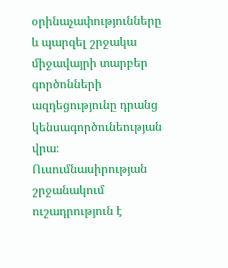օրինաչափությունները և պարզել շրջակա միջավայրի տարբեր գործոնների ազդեցությունը դրանց կենսագործունեության վրա։ Ուսումնասիրության շրջանակում ուշադրություն է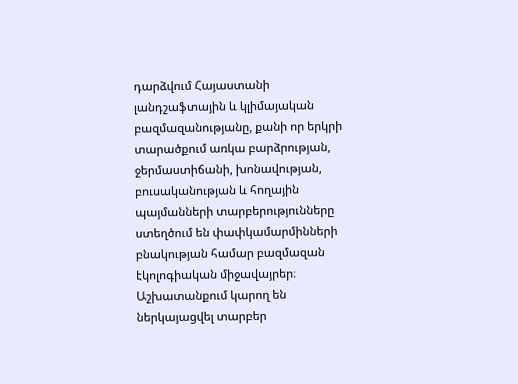դարձվում Հայաստանի լանդշաֆտային և կլիմայական բազմազանությանը, քանի որ երկրի տարածքում առկա բարձրության, ջերմաստիճանի, խոնավության, բուսականության և հողային պայմանների տարբերությունները ստեղծում են փափկամարմինների բնակության համար բազմազան էկոլոգիական միջավայրեր։ Աշխատանքում կարող են ներկայացվել տարբեր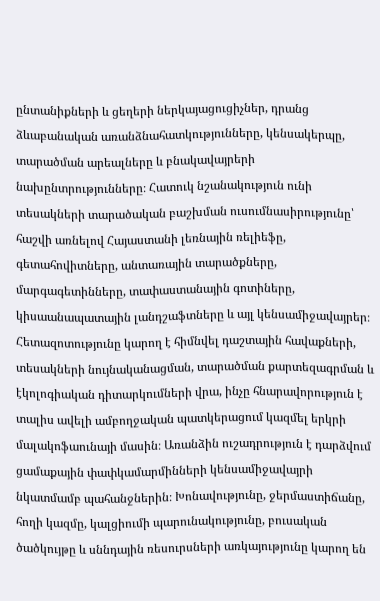ընտանիքների և ցեղերի ներկայացուցիչներ, դրանց ձևաբանական առանձնահատկությունները, կենսակերպը, տարածման արեալները և բնակավայրերի նախընտրությունները։ Հատուկ նշանակություն ունի տեսակների տարածական բաշխման ուսումնասիրությունը՝ հաշվի առնելով Հայաստանի լեռնային ռելիեֆը, գետահովիտները, անտառային տարածքները, մարգագետինները, տափաստանային գոտիները, կիսաանապատային լանդշաֆտները և այլ կենսամիջավայրեր։ Հետազոտությունը կարող է հիմնվել դաշտային հավաքների, տեսակների նույնականացման, տարածման քարտեզագրման և էկոլոգիական դիտարկումների վրա, ինչը հնարավորություն է տալիս ավելի ամբողջական պատկերացում կազմել երկրի մալակոֆաունայի մասին։ Առանձին ուշադրություն է դարձվում ցամաքային փափկամարմինների կենսամիջավայրի նկատմամբ պահանջներին։ Խոնավությունը, ջերմաստիճանը, հողի կազմը, կալցիումի պարունակությունը, բուսական ծածկույթը և սննդային ռեսուրսների առկայությունը կարող են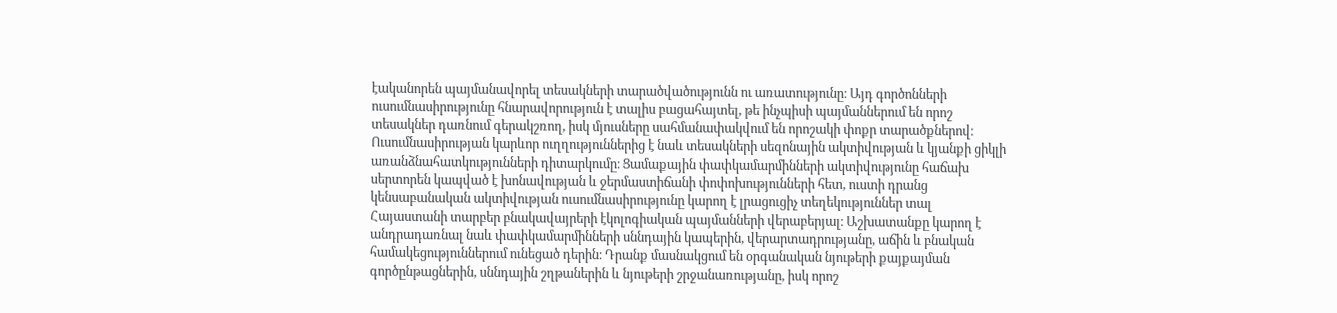էականորեն պայմանավորել տեսակների տարածվածությունն ու առատությունը։ Այդ գործոնների ուսումնասիրությունը հնարավորություն է տալիս բացահայտել, թե ինչպիսի պայմաններում են որոշ տեսակներ դառնում գերակշռող, իսկ մյուսները սահմանափակվում են որոշակի փոքր տարածքներով։ Ուսումնասիրության կարևոր ուղղություններից է նաև տեսակների սեզոնային ակտիվության և կյանքի ցիկլի առանձնահատկությունների դիտարկումը։ Ցամաքային փափկամարմինների ակտիվությունը հաճախ սերտորեն կապված է խոնավության և ջերմաստիճանի փոփոխությունների հետ, ուստի դրանց կենսաբանական ակտիվության ուսումնասիրությունը կարող է լրացուցիչ տեղեկություններ տալ Հայաստանի տարբեր բնակավայրերի էկոլոգիական պայմանների վերաբերյալ։ Աշխատանքը կարող է անդրադառնալ նաև փափկամարմինների սննդային կապերին, վերարտադրությանը, աճին և բնական համակեցություններում ունեցած դերին։ Դրանք մասնակցում են օրգանական նյութերի քայքայման գործընթացներին, սննդային շղթաներին և նյութերի շրջանառությանը, իսկ որոշ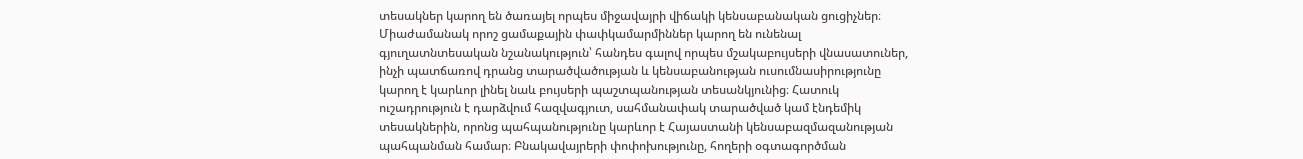տեսակներ կարող են ծառայել որպես միջավայրի վիճակի կենսաբանական ցուցիչներ։ Միաժամանակ որոշ ցամաքային փափկամարմիններ կարող են ունենալ գյուղատնտեսական նշանակություն՝ հանդես գալով որպես մշակաբույսերի վնասատուներ, ինչի պատճառով դրանց տարածվածության և կենսաբանության ուսումնասիրությունը կարող է կարևոր լինել նաև բույսերի պաշտպանության տեսանկյունից։ Հատուկ ուշադրություն է դարձվում հազվագյուտ, սահմանափակ տարածված կամ էնդեմիկ տեսակներին, որոնց պահպանությունը կարևոր է Հայաստանի կենսաբազմազանության պահպանման համար։ Բնակավայրերի փոփոխությունը, հողերի օգտագործման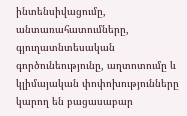ինտենսիվացումը, անտառահատումները, գյուղատնտեսական գործունեությունը, աղտոտումը և կլիմայական փոփոխությունները կարող են բացասաբար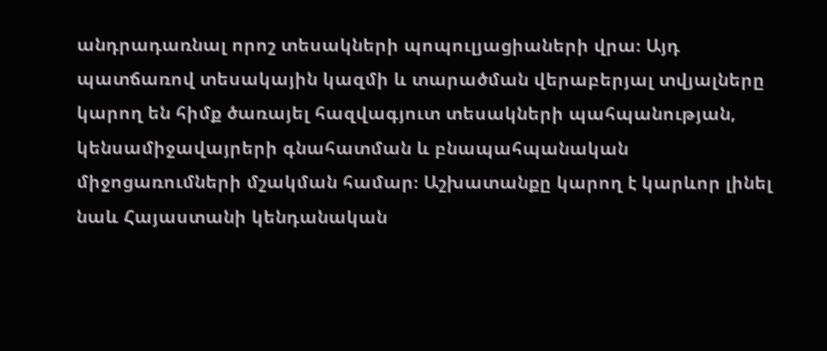անդրադառնալ որոշ տեսակների պոպուլյացիաների վրա։ Այդ պատճառով տեսակային կազմի և տարածման վերաբերյալ տվյալները կարող են հիմք ծառայել հազվագյուտ տեսակների պահպանության, կենսամիջավայրերի գնահատման և բնապահպանական միջոցառումների մշակման համար։ Աշխատանքը կարող է կարևոր լինել նաև Հայաստանի կենդանական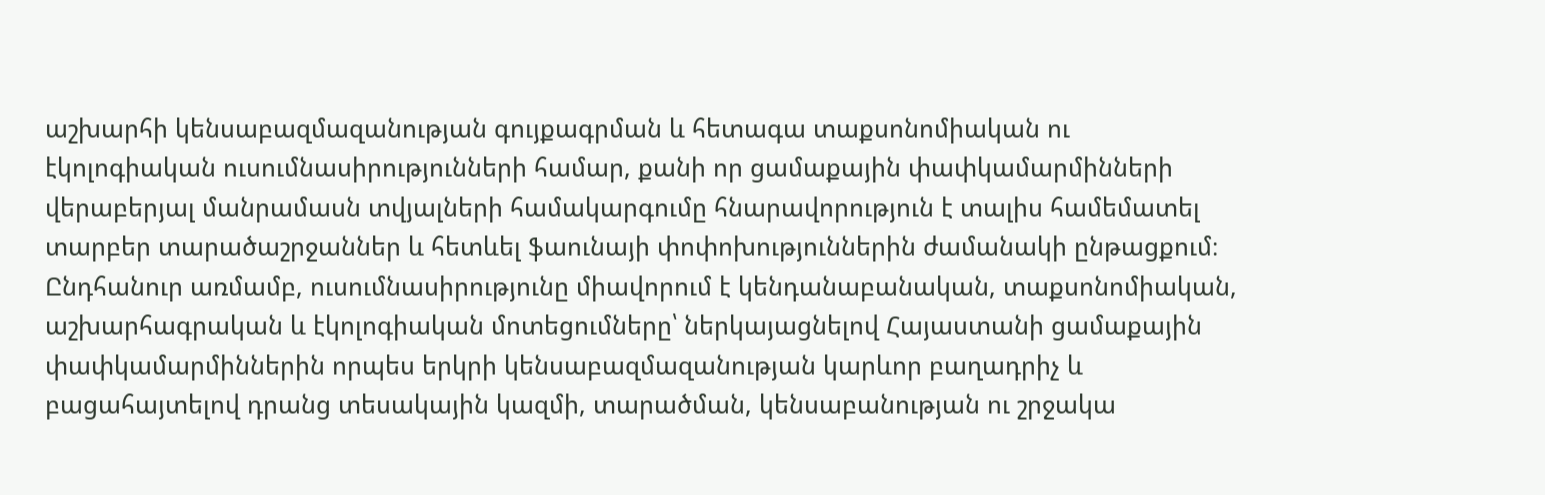աշխարհի կենսաբազմազանության գույքագրման և հետագա տաքսոնոմիական ու էկոլոգիական ուսումնասիրությունների համար, քանի որ ցամաքային փափկամարմինների վերաբերյալ մանրամասն տվյալների համակարգումը հնարավորություն է տալիս համեմատել տարբեր տարածաշրջաններ և հետևել ֆաունայի փոփոխություններին ժամանակի ընթացքում։ Ընդհանուր առմամբ, ուսումնասիրությունը միավորում է կենդանաբանական, տաքսոնոմիական, աշխարհագրական և էկոլոգիական մոտեցումները՝ ներկայացնելով Հայաստանի ցամաքային փափկամարմիններին որպես երկրի կենսաբազմազանության կարևոր բաղադրիչ և բացահայտելով դրանց տեսակային կազմի, տարածման, կենսաբանության ու շրջակա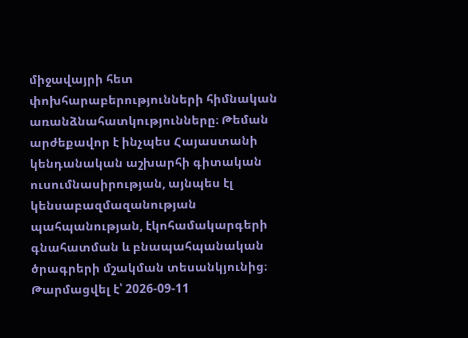միջավայրի հետ փոխհարաբերությունների հիմնական առանձնահատկությունները։ Թեման արժեքավոր է ինչպես Հայաստանի կենդանական աշխարհի գիտական ուսումնասիրության, այնպես էլ կենսաբազմազանության պահպանության, էկոհամակարգերի գնահատման և բնապահպանական ծրագրերի մշակման տեսանկյունից։
Թարմացվել է՝ 2026-09-11